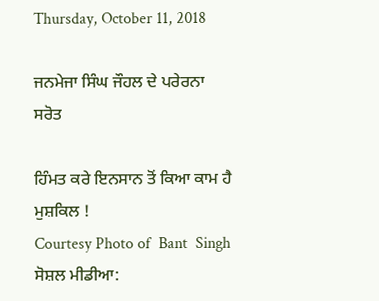Thursday, October 11, 2018

ਜਨਮੇਜਾ ਸਿੰਘ ਜੌਹਲ ਦੇ ਪਰੇਰਨਾ ਸਰੋਤ

ਹਿੰਮਤ ਕਰੇ ਇਨਸਾਨ ਤੋਂ ਕਿਆ ਕਾਮ ਹੈ ਮੁਸ਼ਕਿਲ !
Courtesy Photo of  Bant  Singh
ਸੋਸ਼ਲ ਮੀਡੀਆ: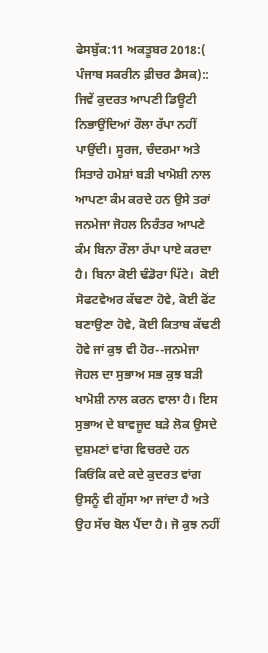ਫੇਸਬੁੱਕ:11 ਅਕਤੂਬਰ 2018:( ਪੰਜਾਬ ਸਕਰੀਨ ਫ਼ੀਚਰ ਡੈਸਕ)::
ਜਿਵੇਂ ਕੁਦਰਤ ਆਪਣੀ ਡਿਊਟੀ ਨਿਭਾਉਂਦਿਆਂ ਰੌਲਾ ਰੱਪਾ ਨਹੀਂ ਪਾਉਂਦੀ। ਸੂਰਜ, ਚੰਦਰਮਾ ਅਤੇ ਸਿਤਾਰੇ ਹਮੇਸ਼ਾਂ ਬੜੀ ਖਾਮੋਸ਼ੀ ਨਾਲ ਆਪਣਾ ਕੰਮ ਕਰਦੇ ਹਨ ਉਸੇ ਤਰਾਂ ਜਨਮੇਜਾ ਜੋਹਲ ਨਿਰੰਤਰ ਆਪਣੇ ਕੰਮ ਬਿਨਾ ਰੌਲਾ ਰੱਪਾ ਪਾਏ ਕਰਦਾ ਹੈ। ਬਿਨਾ ਕੋਈ ਢੰਡੋਰਾ ਪਿੱਟੇ।  ਕੋਈ ਸੋਫਟਵੇਅਰ ਕੱਢਣਾ ਹੋਵੇ, ਕੋਈ ਫੋਂਟ ਬਣਾਉਣਾ ਹੋਵੇ, ਕੋਈ ਕਿਤਾਬ ਕੱਢਣੀ ਹੋਵੇ ਜਾਂ ਕੁਝ ਵੀ ਹੋਰ--ਜਨਮੇਜਾ ਜੋਹਲ ਦਾ ਸੁਭਾਅ ਸਭ ਕੁਝ ਬੜੀ ਖਾਮੋਸ਼ੀ ਨਾਲ ਕਰਨ ਵਾਲਾ ਹੈ। ਇਸ ਸੁਭਾਅ ਦੇ ਬਾਵਜੂਦ ਬੜੇ ਲੋਕ ਉਸਦੇ ਦੁਸ਼ਮਣਾਂ ਵਾਂਗ ਵਿਚਰਦੇ ਹਨ ਕਿਓਂਕਿ ਕਦੇ ਕਦੇ ਕੁਦਰਤ ਵਾਂਗ ਉਸਨੂੰ ਵੀ ਗੁੱਸਾ ਆ ਜਾਂਦਾ ਹੈ ਅਤੇ ਉਹ ਸੱਚ ਬੋਲ ਪੈਂਦਾ ਹੈ। ਜੋ ਕੁਝ ਨਹੀਂ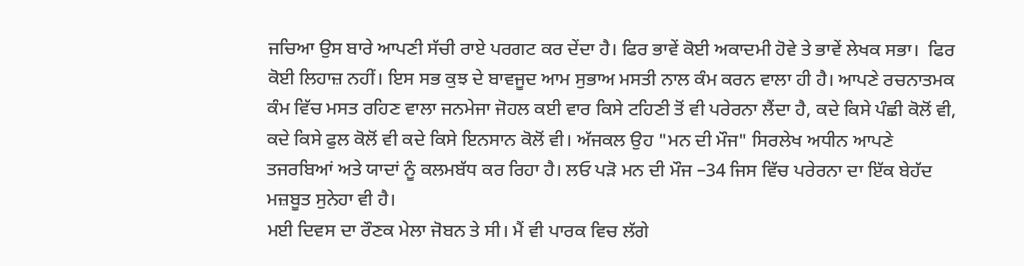ਜਚਿਆ ਉਸ ਬਾਰੇ ਆਪਣੀ ਸੱਚੀ ਰਾਏ ਪਰਗਟ ਕਰ ਦੇਂਦਾ ਹੈ। ਫਿਰ ਭਾਵੇਂ ਕੋਈ ਅਕਾਦਮੀ ਹੋਵੇ ਤੇ ਭਾਵੇਂ ਲੇਖਕ ਸਭਾ।  ਫਿਰ ਕੋਈ ਲਿਹਾਜ਼ ਨਹੀਂ। ਇਸ ਸਭ ਕੁਝ ਦੇ ਬਾਵਜੂਦ ਆਮ ਸੁਭਾਅ ਮਸਤੀ ਨਾਲ ਕੰਮ ਕਰਨ ਵਾਲਾ ਹੀ ਹੈ। ਆਪਣੇ ਰਚਨਾਤਮਕ ਕੰਮ ਵਿੱਚ ਮਸਤ ਰਹਿਣ ਵਾਲਾ ਜਨਮੇਜਾ ਜੋਹਲ ਕਈ ਵਾਰ ਕਿਸੇ ਟਹਿਣੀ ਤੋਂ ਵੀ ਪਰੇਰਨਾ ਲੈਂਦਾ ਹੈ, ਕਦੇ ਕਿਸੇ ਪੰਛੀ ਕੋਲੋਂ ਵੀ, ਕਦੇ ਕਿਸੇ ਫੁਲ ਕੋਲੋਂ ਵੀ ਕਦੇ ਕਿਸੇ ਇਨਸਾਨ ਕੋਲੋਂ ਵੀ। ਅੱਜਕਲ ਉਹ "ਮਨ ਦੀ ਮੌਜ" ਸਿਰਲੇਖ ਅਧੀਨ ਆਪਣੇ ਤਜਰਬਿਆਂ ਅਤੇ ਯਾਦਾਂ ਨੂੰ ਕਲਮਬੱਧ ਕਰ ਰਿਹਾ ਹੈ। ਲਓ ਪੜੋ ਮਨ ਦੀ ਮੌਜ –34 ਜਿਸ ਵਿੱਚ ਪਰੇਰਨਾ ਦਾ ਇੱਕ ਬੇਹੱਦ ਮਜ਼ਬੂਤ ਸੁਨੇਹਾ ਵੀ ਹੈ।
ਮਈ ਦਿਵਸ ਦਾ ਰੌਣਕ ਮੇਲਾ ਜੋਬਨ ਤੇ ਸੀ। ਮੈਂ ਵੀ ਪਾਰਕ ਵਿਚ ਲੱਗੇ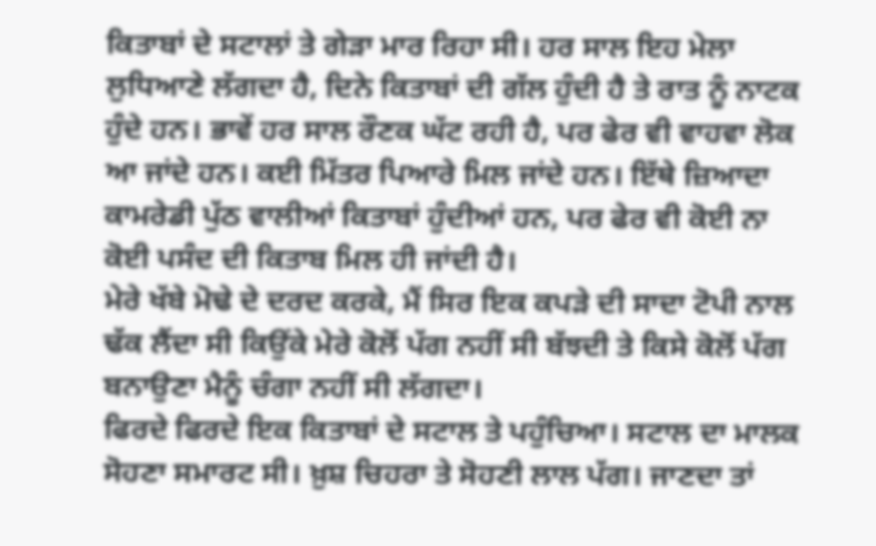ਕਿਤਾਬਾਂ ਦੇ ਸਟਾਲਾਂ ਤੇ ਗੇੜਾ ਮਾਰ ਰਿਹਾ ਸੀ। ਹਰ ਸਾਲ ਇਹ ਮੇਲਾ ਲੁਧਿਆਣੇ ਲੱਗਦਾ ਹੈ, ਦਿਨੇ ਕਿਤਾਬਾਂ ਦੀ ਗੱਲ ਹੁੰਦੀ ਹੈ ਤੇ ਰਾਤ ਨੂੰ ਨਾਟਕ ਹੁੰਦੇ ਹਨ। ਭਾਵੇਂ ਹਰ ਸਾਲ ਰੌਣਕ ਘੱਟ ਰਹੀ ਹੈ, ਪਰ ਫੇਰ ਵੀ ਵਾਹਵਾ ਲੋਕ ਆ ਜਾਂਦੇ ਹਨ। ਕਈ ਮਿੱਤਰ ਪਿਆਰੇ ਮਿਲ ਜਾਂਦੇ ਹਨ। ਇੱਥੇ ਜ਼ਿਆਦਾ ਕਾਮਰੇਡੀ ਪੁੱਠ ਵਾਲੀਆਂ ਕਿਤਾਬਾਂ ਹੁੰਦੀਆਂ ਹਨ, ਪਰ ਫੇਰ ਵੀ ਕੋਈ ਨਾ ਕੋਈ ਪਸੰਦ ਦੀ ਕਿਤਾਬ ਮਿਲ ਹੀ ਜਾਂਦੀ ਹੈ।
ਮੇਰੇ ਖੱਬੇ ਮੋਢੇ ਦੇ ਦਰਦ ਕਰਕੇ, ਮੈਂ ਸਿਰ ਇਕ ਕਪੜੇ ਦੀ ਸਾਦਾ ਟੋਪੀ ਨਾਲ ਢੱਕ ਲੈਂਦਾ ਸੀ ਕਿਉਂਕੇ ਮੇਰੇ ਕੋਲੋਂ ਪੱਗ ਨਹੀਂ ਸੀ ਬੱਝਦੀ ਤੇ ਕਿਸੇ ਕੋਲੋਂ ਪੱਗ ਬਨਾਉਣਾ ਮੈਨੂੰ ਚੰਗਾ ਨਹੀਂ ਸੀ ਲੱਗਦਾ।
ਫਿਰਦੇ ਫਿਰਦੇ ਇਕ ਕਿਤਾਬਾਂ ਦੇ ਸਟਾਲ ਤੇ ਪਹੁੰਚਿਆ। ਸਟਾਲ ਦਾ ਮਾਲਕ ਸੋਹਣਾ ਸਮਾਰਟ ਸੀ। ਖ਼ੁਸ਼ ਚਿਹਰਾ ਤੇ ਸੋਹਣੀ ਲਾਲ ਪੱਗ। ਜਾਣਦਾ ਤਾਂ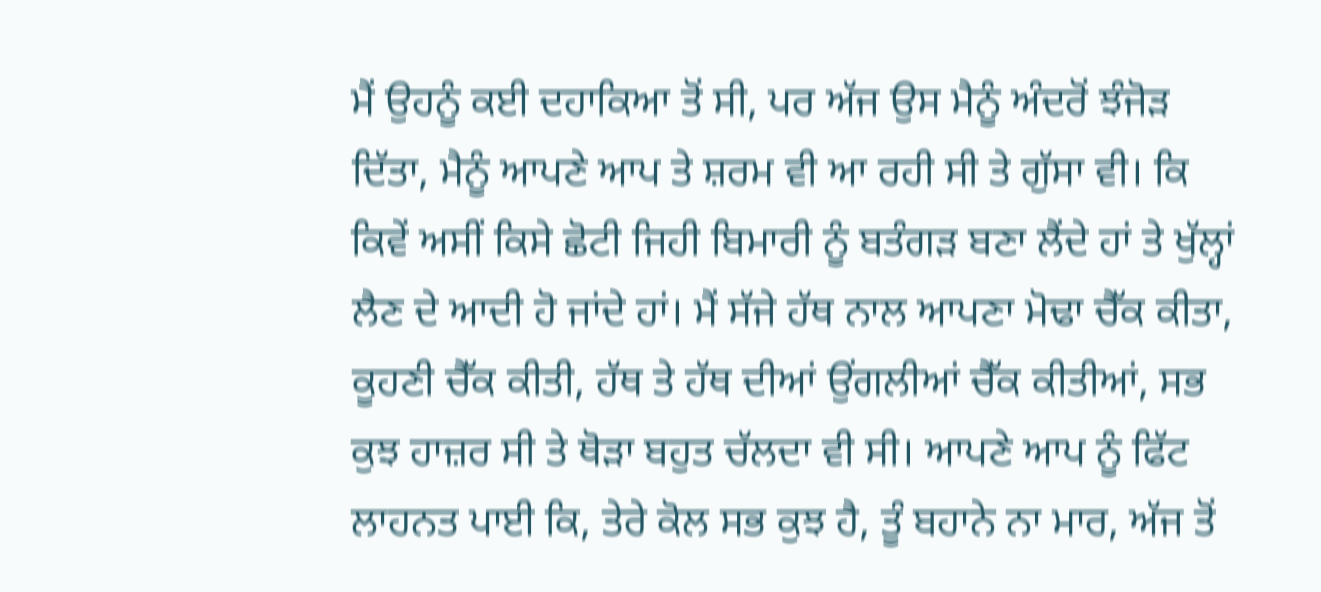ਮੈਂ ਉਹਨੂੰ ਕਈ ਦਹਾਕਿਆ ਤੋਂ ਸੀ, ਪਰ ਅੱਜ ਉਸ ਮੈਨੂੰ ਅੰਦਰੋਂ ਝੰਜੋੜ ਦਿੱਤਾ, ਮੈਨੂੰ ਆਪਣੇ ਆਪ ਤੇ ਸ਼ਰਮ ਵੀ ਆ ਰਹੀ ਸੀ ਤੇ ਗੁੱਸਾ ਵੀ। ਕਿ ਕਿਵੇਂ ਅਸੀਂ ਕਿਸੇ ਛੋਟੀ ਜਿਹੀ ਬਿਮਾਰੀ ਨੂੰ ਬਤੰਗੜ ਬਣਾ ਲੈਂਦੇ ਹਾਂ ਤੇ ਖੁੱਲ੍ਹਾਂ ਲੈਣ ਦੇ ਆਦੀ ਹੋ ਜਾਂਦੇ ਹਾਂ। ਮੈਂ ਸੱਜੇ ਹੱਥ ਨਾਲ ਆਪਣਾ ਮੋਢਾ ਚੈੱਕ ਕੀਤਾ, ਕੂਹਣੀ ਚੈੱਕ ਕੀਤੀ, ਹੱਥ ਤੇ ਹੱਥ ਦੀਆਂ ਉਂਗਲੀਆਂ ਚੈੱਕ ਕੀਤੀਆਂ, ਸਭ ਕੁਝ ਹਾਜ਼ਰ ਸੀ ਤੇ ਥੋੜਾ ਬਹੁਤ ਚੱਲਦਾ ਵੀ ਸੀ। ਆਪਣੇ ਆਪ ਨੂੰ ਫਿੱਟ ਲਾਹਨਤ ਪਾਈ ਕਿ, ਤੇਰੇ ਕੋਲ ਸਭ ਕੁਝ ਹੈ, ਤੂੰ ਬਹਾਨੇ ਨਾ ਮਾਰ, ਅੱਜ ਤੋਂ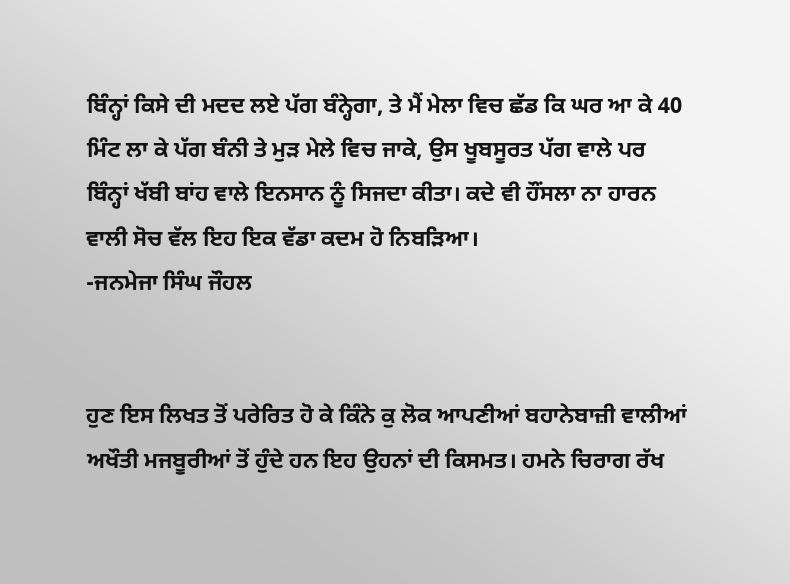ਬਿੰਨ੍ਹਾਂ ਕਿਸੇ ਦੀ ਮਦਦ ਲਏ ਪੱਗ ਬੰਨ੍ਹੇਗਾ, ਤੇ ਮੈਂ ਮੇਲਾ ਵਿਚ ਛੱਡ ਕਿ ਘਰ ਆ ਕੇ 40 ਮਿੰਟ ਲਾ ਕੇ ਪੱਗ ਬੰਨੀ ਤੇ ਮੁੜ ਮੇਲੇ ਵਿਚ ਜਾਕੇ, ਉਸ ਖੂਬਸੂਰਤ ਪੱਗ ਵਾਲੇ ਪਰ ਬਿੰਨ੍ਹਾਂ ਖੱਬੀ ਬਾਂਹ ਵਾਲੇ ਇਨਸਾਨ ਨੂੰ ਸਿਜਦਾ ਕੀਤਾ। ਕਦੇ ਵੀ ਹੌਂਸਲਾ ਨਾ ਹਾਰਨ ਵਾਲੀ ਸੋਚ ਵੱਲ ਇਹ ਇਕ ਵੱਡਾ ਕਦਮ ਹੋ ਨਿਬੜਿਆ।
-ਜਨਮੇਜਾ ਸਿੰਘ ਜੌਹਲ


ਹੁਣ ਇਸ ਲਿਖਤ ਤੋਂ ਪਰੇਰਿਤ ਹੋ ਕੇ ਕਿੰਨੇ ਕੁ ਲੋਕ ਆਪਣੀਆਂ ਬਹਾਨੇਬਾਜ਼ੀ ਵਾਲੀਆਂ ਅਖੌਤੀ ਮਜਬੂਰੀਆਂ ਤੋਂ ਹੁੰਦੇ ਹਨ ਇਹ ਉਹਨਾਂ ਦੀ ਕਿਸਮਤ। ਹਮਨੇ ਚਿਰਾਗ ਰੱਖ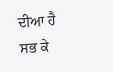ਦੀਆ ਹੈ ਸਭ ਕੇ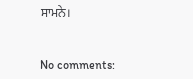ਸਾਮਨੇ।


No comments: